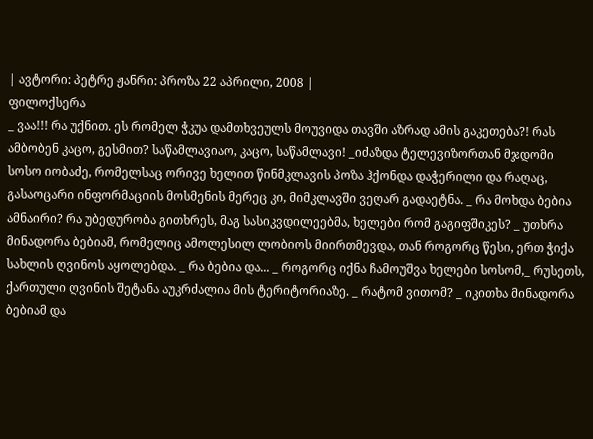| ავტორი: პეტრე ჟანრი: პროზა 22 აპრილი, 2008 |
ფილოქსერა
_ ვაა!!! რა უქნით. ეს რომელ ჭკუა დამთხვეულს მოუვიდა თავში აზრად ამის გაკეთება?! რას ამბობენ კაცო, გესმით? საწამლავიაო, კაცო, საწამლავი! _იძაზდა ტელევიზორთან მჯდომი სოსო იობაძე, რომელსაც ორივე ხელით წინმკლავის პოზა ჰქონდა დაჭერილი და რაღაც, გასაოცარი ინფორმაციის მოსმენის მერეც კი, მიმკლავში ვეღარ გადაეტნა. _ რა მოხდა ბებია ამნაირი? რა უბედურობა გითხრეს, მაგ სასიკვდილეებმა, ხელები რომ გაგიფშიკეს? _ უთხრა მინადორა ბებიამ, რომელიც ამოლესილ ლობიოს მიირთმევდა, თან როგორც წესი, ერთ ჭიქა სახლის ღვინოს აყოლებდა. _ რა ბებია და... _ როგორც იქნა ჩამოუშვა ხელები სოსომ,_ რუსეთს, ქართული ღვინის შეტანა აუკრძალია მის ტერიტორიაზე. _ რატომ ვითომ? _ იკითხა მინადორა ბებიამ და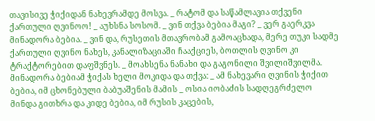თავისივე ჭიქიდან ნახევრამდე მოსვა. _ რატომ და საწამლავია თქვენი ქართული ღვინოო! _ აუხსნა სოსომ. _ ვინ თქვა ბებია მაგი? _ ვერ გაერკვა მინადორა ბებია. _ ვინ და, რუსეთის მთავრობამ გამოაცხადა, მერე თუკი სადმე ქართული ღვინო ნახეს, კანალიზაციაში ჩააქციეს, ბოთლის ღვინო კი ტრაქტორებით დაფშვნეს. _ მოახსენა ნანახი და გაგონილი შვილიშვილმა. მინადორა ბებიამ ჭიქას ხელი მოკიდა და თქვა: _ ამ ნახევარი ღვინის ჭიქით ბებია, იმ ცხონებული ბაბუაშენის მამის _ ოსია იობაძის სადღეგრძელო მინდა გითხრა და კიდე ბებია, იმ რუსის კაცების,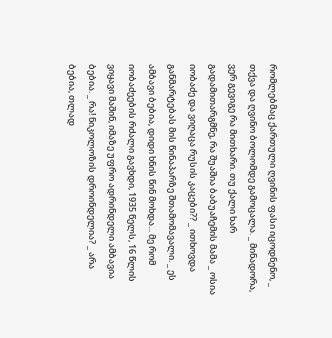რომლებმაც ქართული ღვინის ფასი იცოდნენო, _ თქვა და ღვინო ბოლომდე გამოცალა. _ მინადორა, ვერ გევიგე რა მითხარი. თუ ქალი ხარ გადამითარგმნე, რა შუაშია ბაბუაჩემის მამა _ ოსია იობაძე და ვიღაცა რუსის კაცები?? _ ითხოვდა განმარტებას მის წინაპარზე შთამომავალი. _ ეს ამბავი ბებია, დიდი ხნის წინ მოხდა... მე რომ იობაძეების რძალი გავხდი, 1935 წელს, 16 წლის ვიყავი მაშინ, იმაზე უფრო ადრინდელი ამბავია ბებია. _ რა! ნიკოლოზის დროინდელია? _ არა ბებია, თლად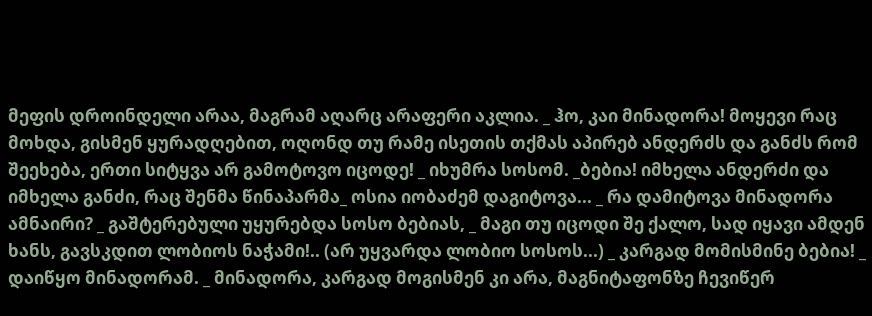მეფის დროინდელი არაა, მაგრამ აღარც არაფერი აკლია. _ ჰო, კაი მინადორა! მოყევი რაც მოხდა, გისმენ ყურადღებით, ოღონდ თუ რამე ისეთის თქმას აპირებ ანდერძს და განძს რომ შეეხება, ერთი სიტყვა არ გამოტოვო იცოდე! _ იხუმრა სოსომ. _ბებია! იმხელა ანდერძი და იმხელა განძი, რაც შენმა წინაპარმა_ ოსია იობაძემ დაგიტოვა... _ რა დამიტოვა მინადორა ამნაირი? _ გაშტერებული უყურებდა სოსო ბებიას, _ მაგი თუ იცოდი შე ქალო, სად იყავი ამდენ ხანს, გავსკდით ლობიოს ნაჭამი!.. (არ უყვარდა ლობიო სოსოს...) _ კარგად მომისმინე ბებია! _ დაიწყო მინადორამ. _ მინადორა, კარგად მოგისმენ კი არა, მაგნიტაფონზე ჩევიწერ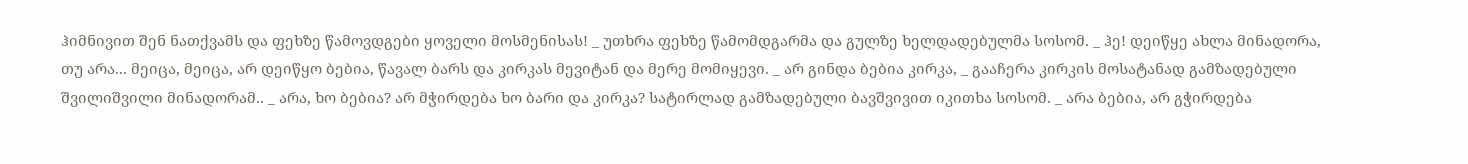ჰიმნივით შენ ნათქვამს და ფეხზე წამოვდგები ყოველი მოსმენისას! _ უთხრა ფეხზე წამომდგარმა და გულზე ხელდადებულმა სოსომ. _ ჰე! დეიწყე ახლა მინადორა, თუ არა... მეიცა, მეიცა, არ დეიწყო ბებია, წავალ ბარს და კირკას მევიტან და მერე მომიყევი. _ არ გინდა ბებია კირკა, _ გააჩერა კირკის მოსატანად გამზადებული შვილიშვილი მინადორამ.. _ არა, ხო ბებია? არ მჭირდება ხო ბარი და კირკა? სატირლად გამზადებული ბავშვივით იკითხა სოსომ. _ არა ბებია, არ გჭირდება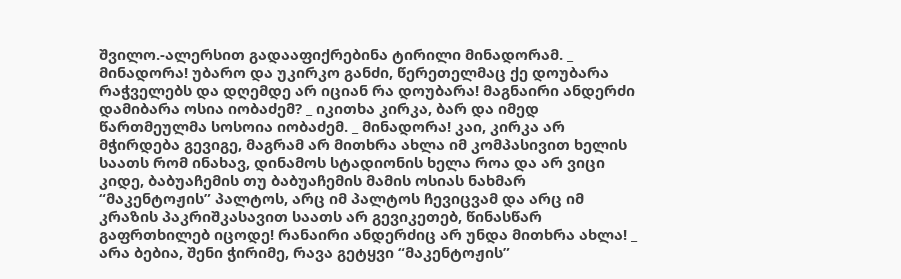შვილო.-ალერსით გადააფიქრებინა ტირილი მინადორამ. _ მინადორა! უბარო და უკირკო განძი, წერეთელმაც ქე დოუბარა რაჭველებს და დღემდე არ იციან რა დოუბარა! მაგნაირი ანდერძი დამიბარა ოსია იობაძემ? _ იკითხა კირკა, ბარ და იმედ წართმეულმა სოსოია იობაძემ. _ მინადორა! კაი, კირკა არ მჭირდება გევიგე, მაგრამ არ მითხრა ახლა იმ კომპასივით ხელის საათს რომ ინახავ, დინამოს სტადიონის ხელა როა და არ ვიცი კიდე, ბაბუაჩემის თუ ბაბუაჩემის მამის ოსიას ნახმარ “მაკენტოჟის” პალტოს, არც იმ პალტოს ჩევიცვამ და არც იმ კრაზის პაკრიშკასავით საათს არ გევიკეთებ, წინასწარ გაფრთხილებ იცოდე! რანაირი ანდერძიც არ უნდა მითხრა ახლა! _ არა ბებია, შენი ჭირიმე, რავა გეტყვი “მაკენტოჟის”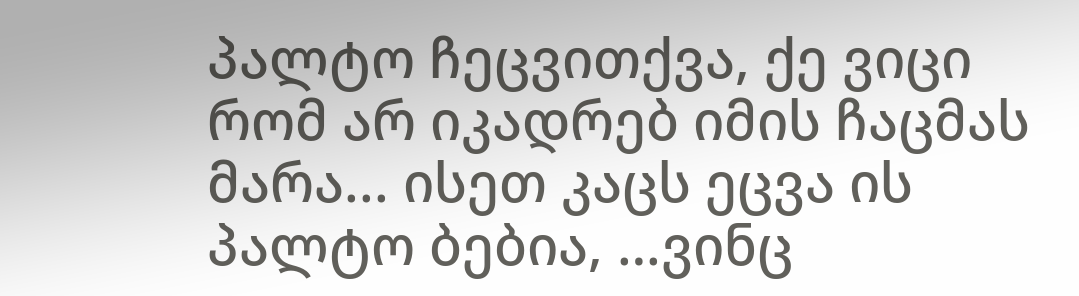პალტო ჩეცვითქვა, ქე ვიცი რომ არ იკადრებ იმის ჩაცმას მარა... ისეთ კაცს ეცვა ის პალტო ბებია, …ვინც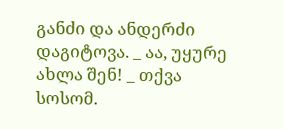განძი და ანდერძი დაგიტოვა. _ აა, უყურე ახლა შენ! _ თქვა სოსომ.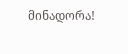მინადორა!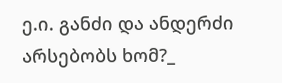ე.ი. განძი და ანდერძი არსებობს ხომ?_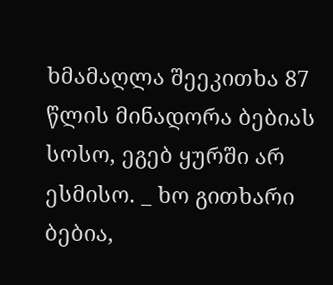ხმამაღლა შეეკითხა 87 წლის მინადორა ბებიას სოსო, ეგებ ყურში არ ესმისო. _ ხო გითხარი ბებია,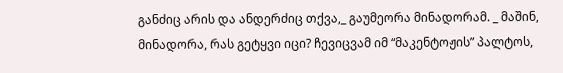განძიც არის და ანდერძიც თქვა,_ გაუმეორა მინადორამ. _ მაშინ, მინადორა, რას გეტყვი იცი? ჩევიცვამ იმ “მაკენტოჟის” პალტოს,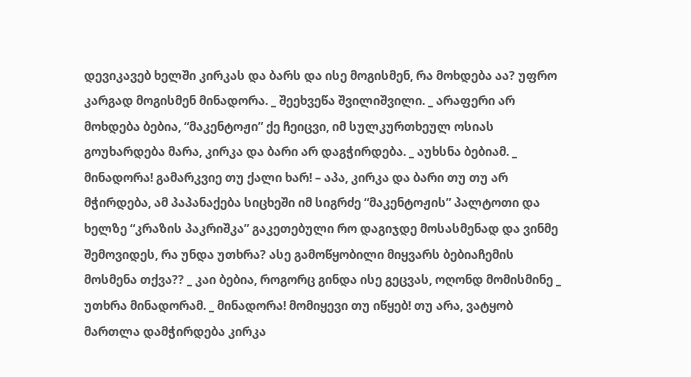დევიკავებ ხელში კირკას და ბარს და ისე მოგისმენ, რა მოხდება აა? უფრო კარგად მოგისმენ მინადორა. _ შეეხვეწა შვილიშვილი. _ არაფერი არ მოხდება ბებია, “მაკენტოჟი” ქე ჩეიცვი, იმ სულკურთხეულ ოსიას გოუხარდება მარა, კირკა და ბარი არ დაგჭირდება. _ აუხსნა ბებიამ. _ მინადორა! გამარკვიე თუ ქალი ხარ! – აპა, კირკა და ბარი თუ თუ არ მჭირდება, ამ პაპანაქება სიცხეში იმ სიგრძე “მაკენტოჟის” პალტოთი და ხელზე “კრაზის პაკრიშკა” გაკეთებული რო დაგიჯდე მოსასმენად და ვინმე შემოვიდეს, რა უნდა უთხრა? ასე გამოწყობილი მიყვარს ბებიაჩემის მოსმენა თქვა?? _ კაი ბებია, როგორც გინდა ისე გეცვას, ოღონდ მომისმინე _ უთხრა მინადორამ. _ მინადორა! მომიყევი თუ იწყებ! თუ არა, ვატყობ მართლა დამჭირდება კირკა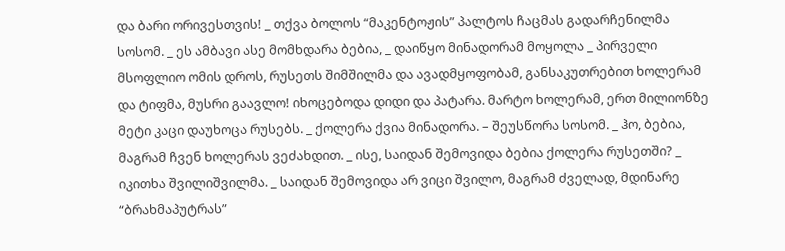და ბარი ორივესთვის! _ თქვა ბოლოს “მაკენტოჟის” პალტოს ჩაცმას გადარჩენილმა სოსომ. _ ეს ამბავი ასე მომხდარა ბებია, _ დაიწყო მინადორამ მოყოლა _ პირველი მსოფლიო ომის დროს, რუსეთს შიმშილმა და ავადმყოფობამ, განსაკუთრებით ხოლერამ და ტიფმა, მუსრი გაავლო! იხოცებოდა დიდი და პატარა. მარტო ხოლერამ, ერთ მილიონზე მეტი კაცი დაუხოცა რუსებს. _ ქოლერა ქვია მინადორა. – შეუსწორა სოსომ. _ ჰო, ბებია, მაგრამ ჩვენ ხოლერას ვეძახდით. _ ისე, საიდან შემოვიდა ბებია ქოლერა რუსეთში? _ იკითხა შვილიშვილმა. _ საიდან შემოვიდა არ ვიცი შვილო, მაგრამ ძველად, მდინარე “ბრახმაპუტრას”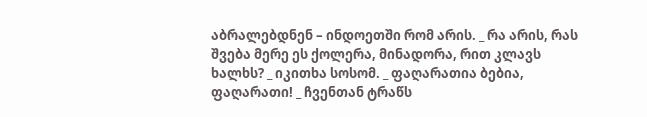აბრალებდნენ – ინდოეთში რომ არის. _ რა არის, რას შვება მერე ეს ქოლერა, მინადორა, რით კლავს ხალხს? _ იკითხა სოსომ. _ ფაღარათია ბებია, ფაღარათი! _ ჩვენთან ტრაწს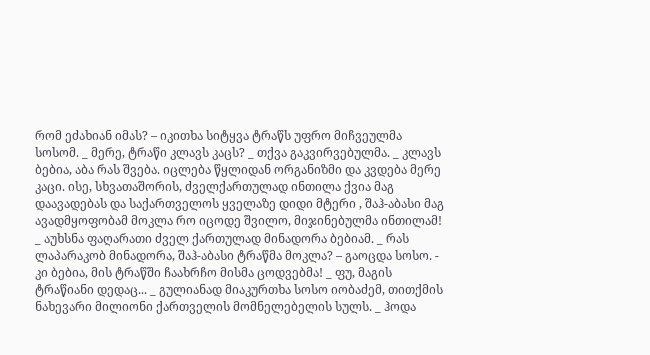რომ ეძახიან იმას? – იკითხა სიტყვა ტრაწს უფრო მიჩვეულმა სოსომ. _ მერე, ტრაწი კლავს კაცს? _ თქვა გაკვირვებულმა. _ კლავს ბებია, აბა რას შვება. იცლება წყლიდან ორგანიზმი და კვდება მერე კაცი. ისე, სხვათაშორის, ძველქართულად ინთილა ქვია მაგ დაავადებას და საქართველოს ყველაზე დიდი მტერი , შაჰ-აბასი მაგ ავადმყოფობამ მოკლა რო იცოდე შვილო, მიჯინებულმა ინთილამ! _ აუხსნა ფაღარათი ძველ ქართულად მინადორა ბებიამ. _ რას ლაპარაკობ მინადორა, შაჰ-აბასი ტრაწმა მოკლა? – გაოცდა სოსო. - კი ბებია, მის ტრაწში ჩაახრჩო მისმა ცოდვებმა! _ ფუ, მაგის ტრაწიანი დედაც... _ გულიანად მიაკურთხა სოსო იობაძემ, თითქმის ნახევარი მილიონი ქართველის მომნელებელის სულს. _ ჰოდა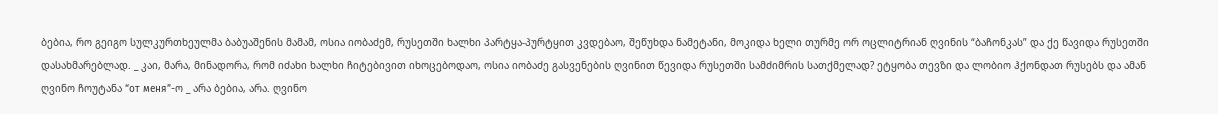ბებია, რო გეიგო სულკურთხეულმა ბაბუაშენის მამამ, ოსია იობაძემ, რუსეთში ხალხი პარტყა-პურტყით კვდებაო, შეწუხდა ნამეტანი, მოკიდა ხელი თურმე ორ ოცლიტრიან ღვინის “ბაჩონკას” და ქე წავიდა რუსეთში დასახმარებლად. _ კაი, მარა, მინადორა, რომ იძახი ხალხი ჩიტებივით იხოცებოდაო, ოსია იობაძე გასვენების ღვინით წევიდა რუსეთში სამძიმრის სათქმელად? ეტყობა თევზი და ლობიო ჰქონდათ რუსებს და ამან ღვინო ჩოუტანა “от меня”-ო _ არა ბებია, არა. ღვინო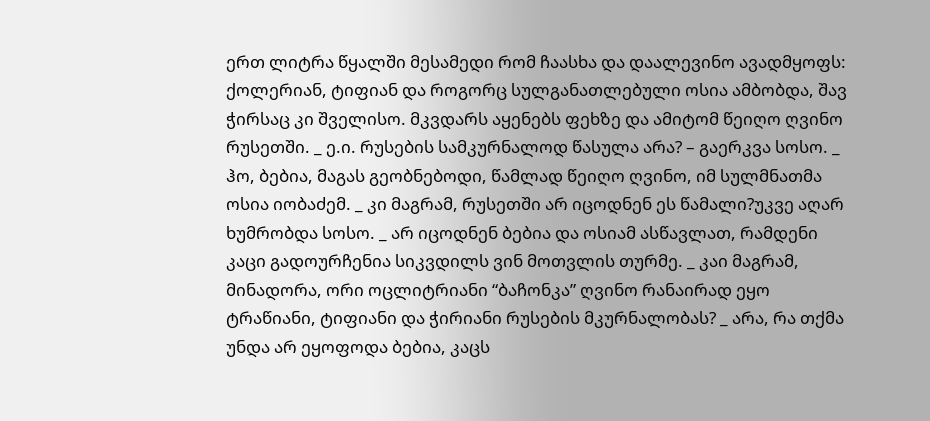ერთ ლიტრა წყალში მესამედი რომ ჩაასხა და დაალევინო ავადმყოფს: ქოლერიან, ტიფიან და როგორც სულგანათლებული ოსია ამბობდა, შავ ჭირსაც კი შველისო. მკვდარს აყენებს ფეხზე და ამიტომ წეიღო ღვინო რუსეთში. _ ე.ი. რუსების სამკურნალოდ წასულა არა? – გაერკვა სოსო. _ ჰო, ბებია, მაგას გეობნებოდი, წამლად წეიღო ღვინო, იმ სულმნათმა ოსია იობაძემ. _ კი მაგრამ, რუსეთში არ იცოდნენ ეს წამალი?უკვე აღარ ხუმრობდა სოსო. _ არ იცოდნენ ბებია და ოსიამ ასწავლათ, რამდენი კაცი გადოურჩენია სიკვდილს ვინ მოთვლის თურმე. _ კაი მაგრამ, მინადორა, ორი ოცლიტრიანი “ბაჩონკა” ღვინო რანაირად ეყო ტრაწიანი, ტიფიანი და ჭირიანი რუსების მკურნალობას? _ არა, რა თქმა უნდა არ ეყოფოდა ბებია, კაცს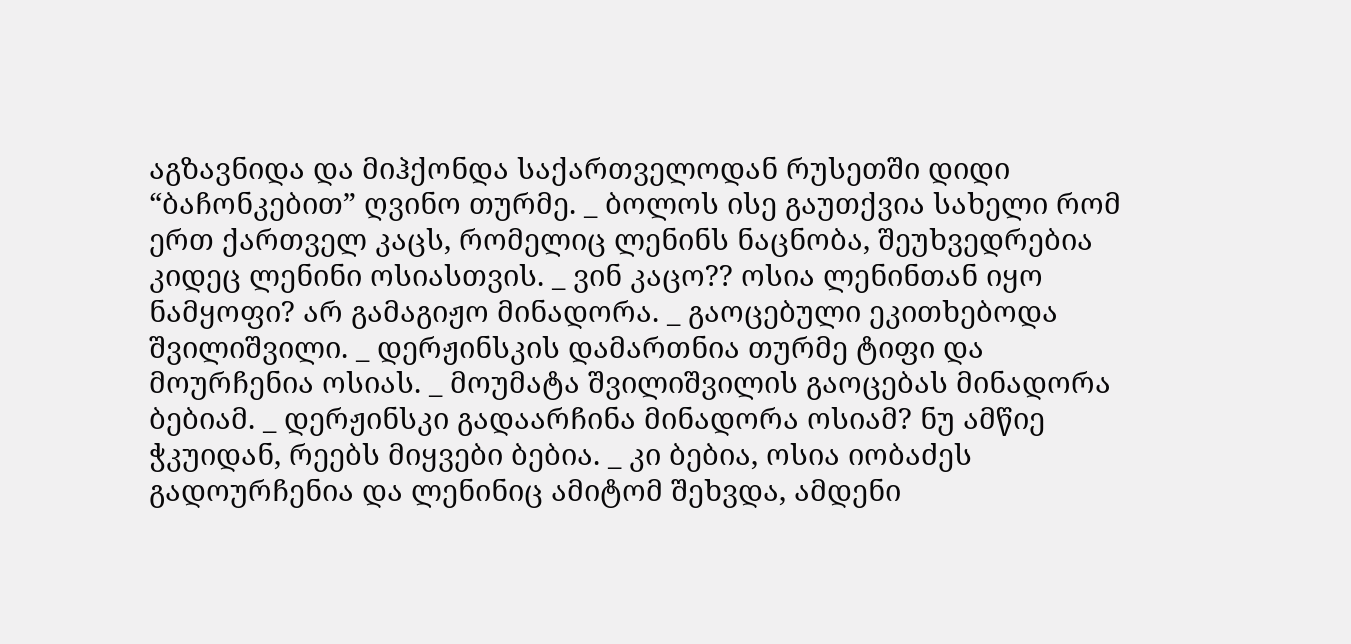აგზავნიდა და მიჰქონდა საქართველოდან რუსეთში დიდი “ბაჩონკებით” ღვინო თურმე. _ ბოლოს ისე გაუთქვია სახელი რომ ერთ ქართველ კაცს, რომელიც ლენინს ნაცნობა, შეუხვედრებია კიდეც ლენინი ოსიასთვის. _ ვინ კაცო?? ოსია ლენინთან იყო ნამყოფი? არ გამაგიჟო მინადორა. _ გაოცებული ეკითხებოდა შვილიშვილი. _ დერჟინსკის დამართნია თურმე ტიფი და მოურჩენია ოსიას. _ მოუმატა შვილიშვილის გაოცებას მინადორა ბებიამ. _ დერჟინსკი გადაარჩინა მინადორა ოსიამ? ნუ ამწიე ჭკუიდან, რეებს მიყვები ბებია. _ კი ბებია, ოსია იობაძეს გადოურჩენია და ლენინიც ამიტომ შეხვდა, ამდენი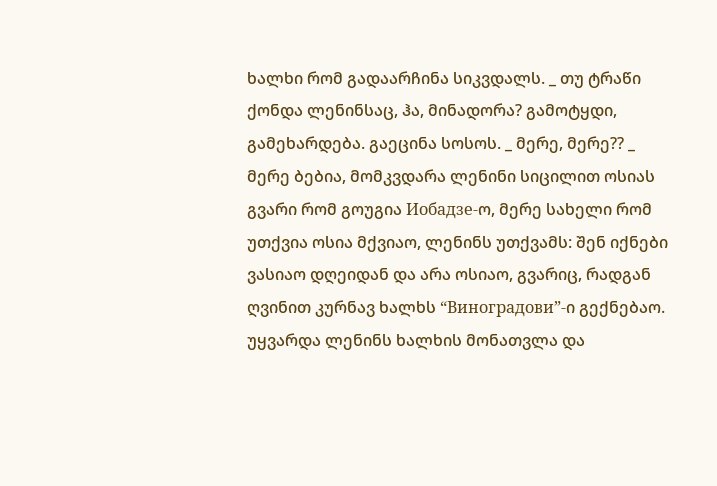ხალხი რომ გადაარჩინა სიკვდალს. _ თუ ტრაწი ქონდა ლენინსაც, ჰა, მინადორა? გამოტყდი, გამეხარდება. გაეცინა სოსოს. _ მერე, მერე?? _ მერე ბებია, მომკვდარა ლენინი სიცილით ოსიას გვარი რომ გოუგია Иобадзе-ო, მერე სახელი რომ უთქვია ოსია მქვიაო, ლენინს უთქვამს: შენ იქნები ვასიაო დღეიდან და არა ოსიაო, გვარიც, რადგან ღვინით კურნავ ხალხს “Виноградови”-ი გექნებაო. უყვარდა ლენინს ხალხის მონათვლა და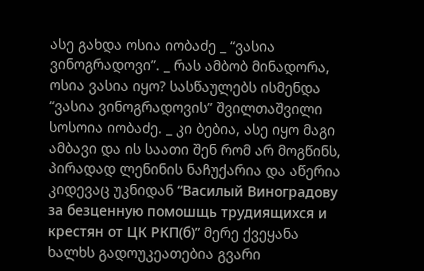ასე გახდა ოსია იობაძე _ “ვასია ვინოგრადოვი”. _ რას ამბობ მინადორა, ოსია ვასია იყო? სასწაულებს ისმენდა “ვასია ვინოგრადოვის” შვილთაშვილი სოსოია იობაძე. _ კი ბებია, ასე იყო მაგი ამბავი და ის საათი შენ რომ არ მოგწინს, პირადად ლენინის ნაჩუქარია და აწერია კიდევაც უკნიდან “Василый Виноградову за безценную помошщь трудиящихся и крестян от ЦК РКП(б)” მერე ქვეყანა ხალხს გადოუკეათებია გვარი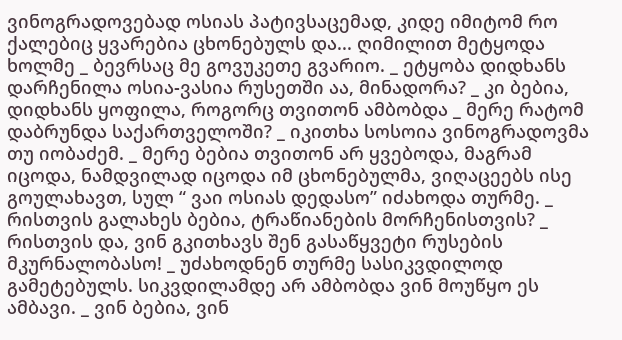ვინოგრადოვებად ოსიას პატივსაცემად, კიდე იმიტომ რო ქალებიც ყვარებია ცხონებულს და... ღიმილით მეტყოდა ხოლმე _ ბევრსაც მე გოვუკეთე გვარიო. _ ეტყობა დიდხანს დარჩენილა ოსია-ვასია რუსეთში აა, მინადორა? _ კი ბებია, დიდხანს ყოფილა, როგორც თვითონ ამბობდა _ მერე რატომ დაბრუნდა საქართველოში? _ იკითხა სოსოია ვინოგრადოვმა თუ იობაძემ. _ მერე ბებია თვითონ არ ყვებოდა, მაგრამ იცოდა, ნამდვილად იცოდა იმ ცხონებულმა, ვიღაცეებს ისე გოულახავთ, სულ “ ვაი ოსიას დედასო” იძახოდა თურმე. _ რისთვის გალახეს ბებია, ტრაწიანების მორჩენისთვის? _ რისთვის და, ვინ გკითხავს შენ გასაწყვეტი რუსების მკურნალობასო! _ უძახოდნენ თურმე სასიკვდილოდ გამეტებულს. სიკვდილამდე არ ამბობდა ვინ მოუწყო ეს ამბავი. _ ვინ ბებია, ვინ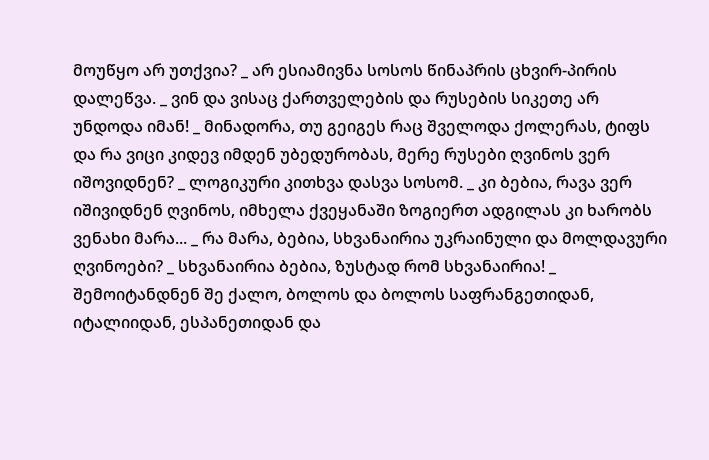მოუწყო არ უთქვია? _ არ ესიამივნა სოსოს წინაპრის ცხვირ-პირის დალეწვა. _ ვინ და ვისაც ქართველების და რუსების სიკეთე არ უნდოდა იმან! _ მინადორა, თუ გეიგეს რაც შველოდა ქოლერას, ტიფს და რა ვიცი კიდევ იმდენ უბედურობას, მერე რუსები ღვინოს ვერ იშოვიდნენ? _ ლოგიკური კითხვა დასვა სოსომ. _ კი ბებია, რავა ვერ იშივიდნენ ღვინოს, იმხელა ქვეყანაში ზოგიერთ ადგილას კი ხარობს ვენახი მარა... _ რა მარა, ბებია, სხვანაირია უკრაინული და მოლდავური ღვინოები? _ სხვანაირია ბებია, ზუსტად რომ სხვანაირია! _ შემოიტანდნენ შე ქალო, ბოლოს და ბოლოს საფრანგეთიდან, იტალიიდან, ესპანეთიდან და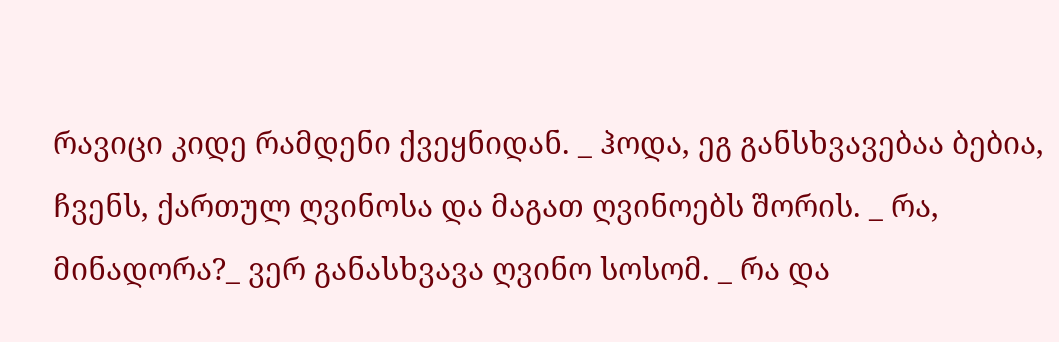რავიცი კიდე რამდენი ქვეყნიდან. _ ჰოდა, ეგ განსხვავებაა ბებია, ჩვენს, ქართულ ღვინოსა და მაგათ ღვინოებს შორის. _ რა, მინადორა?_ ვერ განასხვავა ღვინო სოსომ. _ რა და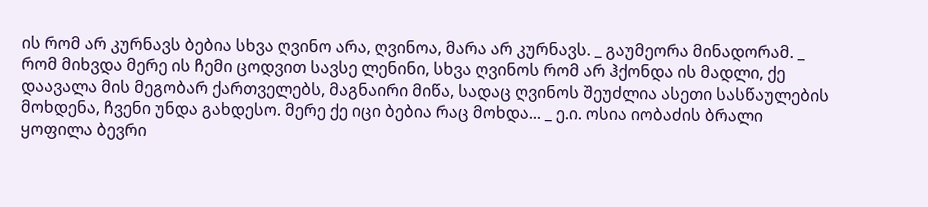ის რომ არ კურნავს ბებია სხვა ღვინო არა, ღვინოა, მარა არ კურნავს. _ გაუმეორა მინადორამ. _ რომ მიხვდა მერე ის ჩემი ცოდვით სავსე ლენინი, სხვა ღვინოს რომ არ ჰქონდა ის მადლი, ქე დაავალა მის მეგობარ ქართველებს, მაგნაირი მიწა, სადაც ღვინოს შეუძლია ასეთი სასწაულების მოხდენა, ჩვენი უნდა გახდესო. მერე ქე იცი ბებია რაც მოხდა... _ ე.ი. ოსია იობაძის ბრალი ყოფილა ბევრი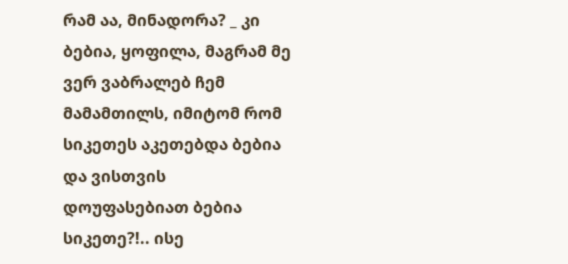რამ აა, მინადორა? _ კი ბებია, ყოფილა, მაგრამ მე ვერ ვაბრალებ ჩემ მამამთილს, იმიტომ რომ სიკეთეს აკეთებდა ბებია და ვისთვის დოუფასებიათ ბებია სიკეთე?!.. ისე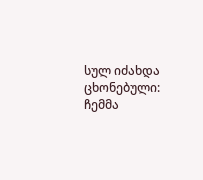სულ იძახდა ცხონებული: ჩემმა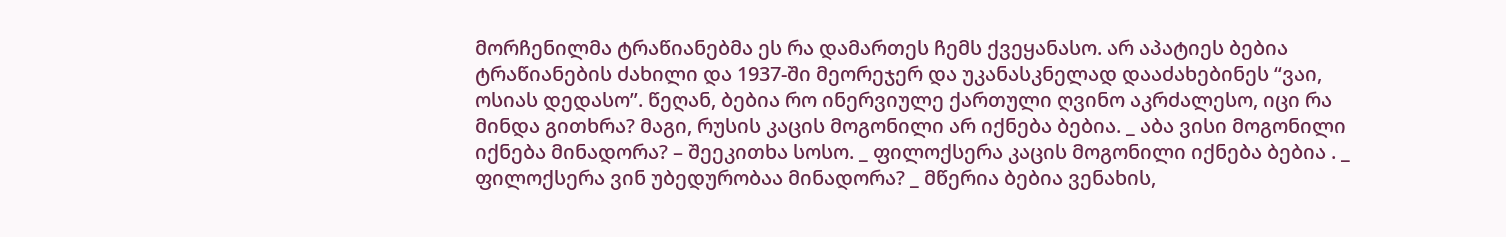მორჩენილმა ტრაწიანებმა ეს რა დამართეს ჩემს ქვეყანასო. არ აპატიეს ბებია ტრაწიანების ძახილი და 1937-ში მეორეჯერ და უკანასკნელად დააძახებინეს “ვაი, ოსიას დედასო”. წეღან, ბებია რო ინერვიულე ქართული ღვინო აკრძალესო, იცი რა მინდა გითხრა? მაგი, რუსის კაცის მოგონილი არ იქნება ბებია. _ აბა ვისი მოგონილი იქნება მინადორა? – შეეკითხა სოსო. _ ფილოქსერა კაცის მოგონილი იქნება ბებია . _ ფილოქსერა ვინ უბედურობაა მინადორა? _ მწერია ბებია ვენახის,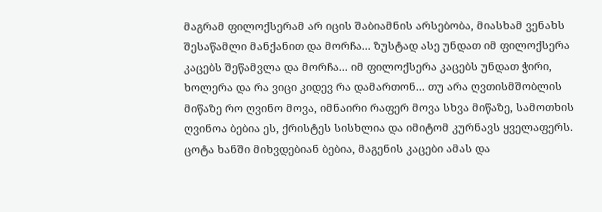მაგრამ ფილოქსერამ არ იცის შაბიამნის არსებობა, მიასხამ ვენახს შესაწამლი მანქანით და მორჩა... ზუსტად ასე უნდათ იმ ფილოქსერა კაცებს შეწამვლა და მორჩა... იმ ფილოქსერა კაცებს უნდათ ჭირი, ხოლერა და რა ვიცი კიდევ რა დამართონ... თუ არა ღვთისმშობლის მიწაზე რო ღვინო მოვა, იმნაირი რაფერ მოვა სხვა მიწაზე, სამოთხის ღვინოა ბებია ეს, ქრისტეს სისხლია და იმიტომ კურნავს ყველაფერს. ცოტა ხანში მიხვდებიან ბებია, მაგენის კაცები ამას და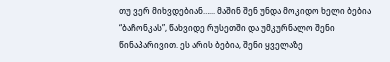თუ ვერ მიხვდებიან…... მაშინ შენ უნდა მოკიდო ხელი ბებია “ბაჩონკას”, წახვიდე რუსეთში და უმკურნალო შენი წინაპარივით. ეს არის ბებია, შენი ყველაზე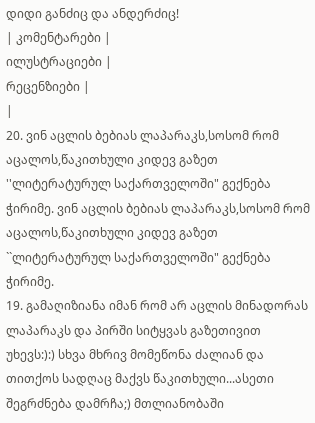დიდი განძიც და ანდერძიც!
| კომენტარები |
ილუსტრაციები |
რეცენზიები |
|
20. ვინ აცლის ბებიას ლაპარაკს,სოსომ რომ აცალოს,წაკითხული კიდევ გაზეთ ''ლიტერატურულ საქართველოში" გექნება ჭირიმე. ვინ აცლის ბებიას ლაპარაკს,სოსომ რომ აცალოს,წაკითხული კიდევ გაზეთ ``ლიტერატურულ საქართველოში" გექნება ჭირიმე.
19. გამაღიზიანა იმან რომ არ აცლის მინადორას ლაპარაკს და პირში სიტყვას გაზეთივით უხევს:):) სხვა მხრივ მომეწონა ძალიან და თითქოს სადღაც მაქვს წაკითხული...ასეთი შეგრძნება დამრჩა;) მთლიანობაში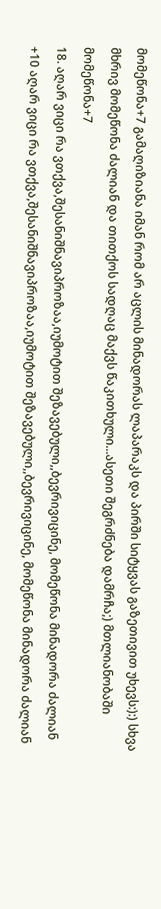მომეწონა+7 გამაღიზიანა იმან რომ არ აცლის მინადორას ლაპარაკს და პირში სიტყვას გაზეთივით უხევს:):) სხვა მხრივ მომეწონა ძალიან და თითქოს სადღაც მაქვს წაკითხული...ასეთი შეგრძნება დამრჩა;) მთლიანობაში მომეწონა+7
18. აღარ ვიცი რა ვთქვა,შესანიშნავიპროზაა,იუმოტით შეზავებული,,ბევრივიცინე, მომეწონა მინადორა ძალიან +10 აღარ ვიცი რა ვთქვა,შესანიშნავიპროზაა,იუმოტით შეზავებული,,ბევრივიცინე, მომეწონა მინადორა ძალიან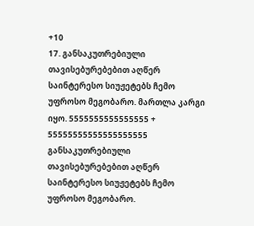+10
17. განსაკუთრებიული თავისებურებებით აღწერ საინტერესო სიუჟეტებს ჩემო უფროსო მეგობარო. მართლა კარგი იყო. 5555555555555555 + 55555555555555555555 განსაკუთრებიული თავისებურებებით აღწერ საინტერესო სიუჟეტებს ჩემო უფროსო მეგობარო.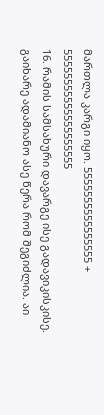მართლა კარგი იყო. 5555555555555555 + 55555555555555555555
16. რამის სამსახური დავარგე ისე გადავიკისკისე. გაიხარე ადამიანო ასე წერა რომ შეგიძლია. აი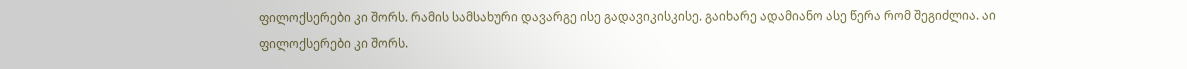ფილოქსერები კი შორს. რამის სამსახური დავარგე ისე გადავიკისკისე. გაიხარე ადამიანო ასე წერა რომ შეგიძლია. აი ფილოქსერები კი შორს.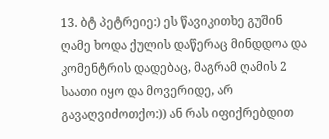13. ბტ პეტრეიე:) ეს წავიკითხე გუშინ ღამე ხოდა ქულის დაწერაც მინდდოა და კომენტრის დადებაც, მაგრამ ღამის 2 საათი იყო და მოვერიდე, არ გავაღვიძოთქო:)) ან რას იფიქრებდით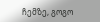ჩემზე, გოგო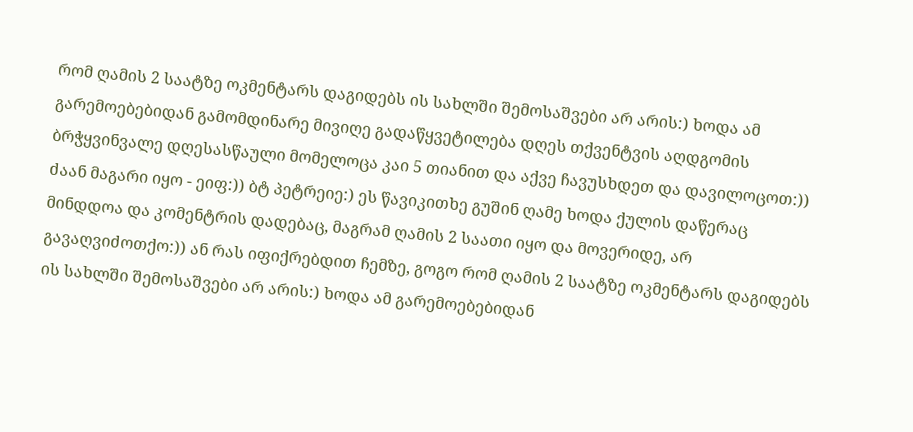რომ ღამის 2 საატზე ოკმენტარს დაგიდებს ის სახლში შემოსაშვები არ არის:) ხოდა ამ გარემოებებიდან გამომდინარე მივიღე გადაწყვეტილება დღეს თქვენტვის აღდგომის ბრჭყვინვალე დღესასწაული მომელოცა კაი 5 თიანით და აქვე ჩავუსხდეთ და დავილოცოთ:)) ძაან მაგარი იყო - ეიფ:)) ბტ პეტრეიე:) ეს წავიკითხე გუშინ ღამე ხოდა ქულის დაწერაც მინდდოა და კომენტრის დადებაც, მაგრამ ღამის 2 საათი იყო და მოვერიდე, არ გავაღვიძოთქო:)) ან რას იფიქრებდით ჩემზე, გოგო რომ ღამის 2 საატზე ოკმენტარს დაგიდებს ის სახლში შემოსაშვები არ არის:) ხოდა ამ გარემოებებიდან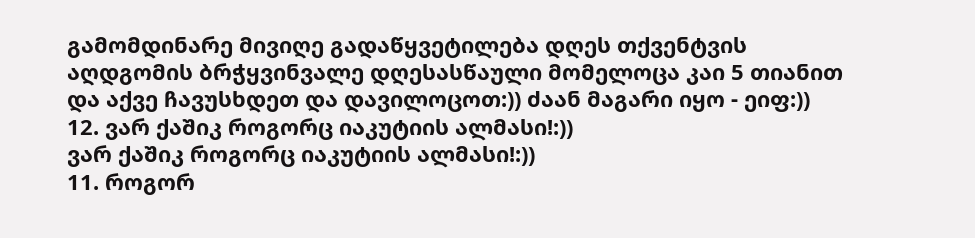გამომდინარე მივიღე გადაწყვეტილება დღეს თქვენტვის აღდგომის ბრჭყვინვალე დღესასწაული მომელოცა კაი 5 თიანით და აქვე ჩავუსხდეთ და დავილოცოთ:)) ძაან მაგარი იყო - ეიფ:))
12. ვარ ქაშიკ როგორც იაკუტიის ალმასი!:))
ვარ ქაშიკ როგორც იაკუტიის ალმასი!:))
11. როგორ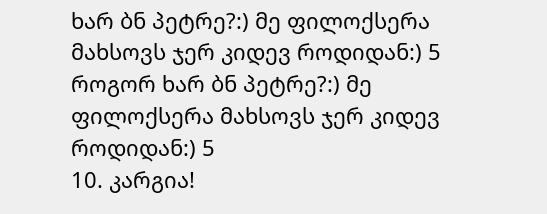ხარ ბნ პეტრე?:) მე ფილოქსერა მახსოვს ჯერ კიდევ როდიდან:) 5 როგორ ხარ ბნ პეტრე?:) მე ფილოქსერა მახსოვს ჯერ კიდევ როდიდან:) 5
10. კარგია!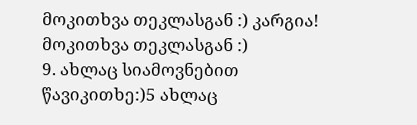მოკითხვა თეკლასგან :) კარგია! მოკითხვა თეკლასგან :)
9. ახლაც სიამოვნებით წავიკითხე:)5 ახლაც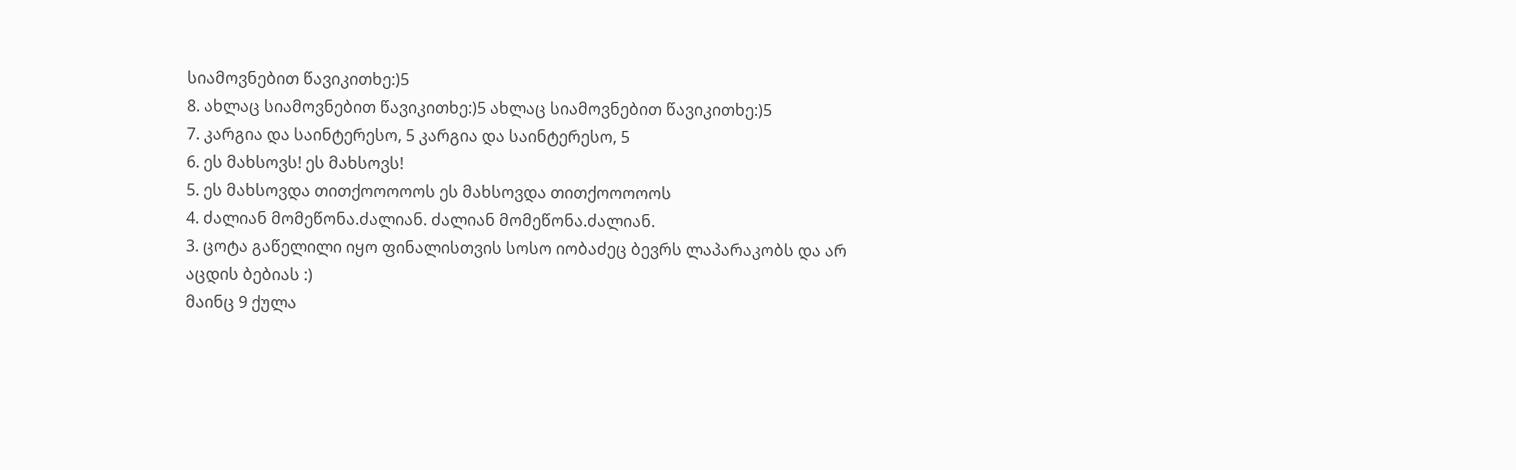სიამოვნებით წავიკითხე:)5
8. ახლაც სიამოვნებით წავიკითხე:)5 ახლაც სიამოვნებით წავიკითხე:)5
7. კარგია და საინტერესო, 5 კარგია და საინტერესო, 5
6. ეს მახსოვს! ეს მახსოვს!
5. ეს მახსოვდა თითქოოოოოს ეს მახსოვდა თითქოოოოოს
4. ძალიან მომეწონა.ძალიან. ძალიან მომეწონა.ძალიან.
3. ცოტა გაწელილი იყო ფინალისთვის სოსო იობაძეც ბევრს ლაპარაკობს და არ აცდის ბებიას :)
მაინც 9 ქულა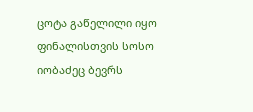ცოტა გაწელილი იყო ფინალისთვის სოსო იობაძეც ბევრს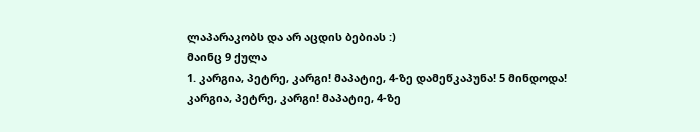ლაპარაკობს და არ აცდის ბებიას :)
მაინც 9 ქულა
1. კარგია, პეტრე, კარგი! მაპატიე, 4-ზე დამეწკაპუნა! 5 მინდოდა! კარგია, პეტრე, კარგი! მაპატიე, 4-ზე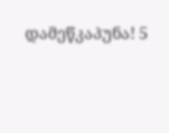დამეწკაპუნა! 5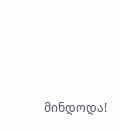მინდოდა!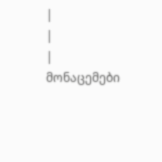|
|
| მონაცემები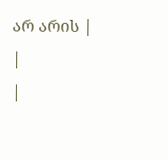არ არის |
|
|